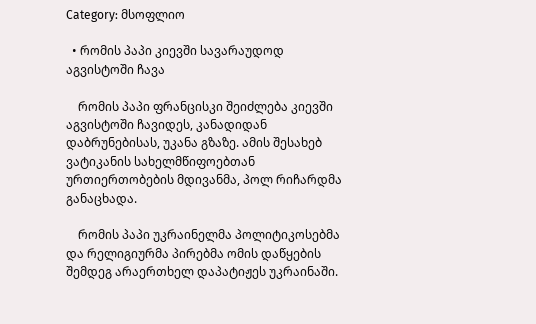Category: მსოფლიო

  • რომის პაპი კიევში სავარაუდოდ აგვისტოში ჩავა

    რომის პაპი ფრანცისკი შეიძლება კიევში აგვისტოში ჩავიდეს, კანადიდან დაბრუნებისას, უკანა გზაზე. ამის შესახებ ვატიკანის სახელმწიფოებთან ურთიერთობების მდივანმა, პოლ რიჩარდმა განაცხადა.

    რომის პაპი უკრაინელმა პოლიტიკოსებმა და რელიგიურმა პირებმა ომის დაწყების შემდეგ არაერთხელ დაპატიჟეს უკრაინაში.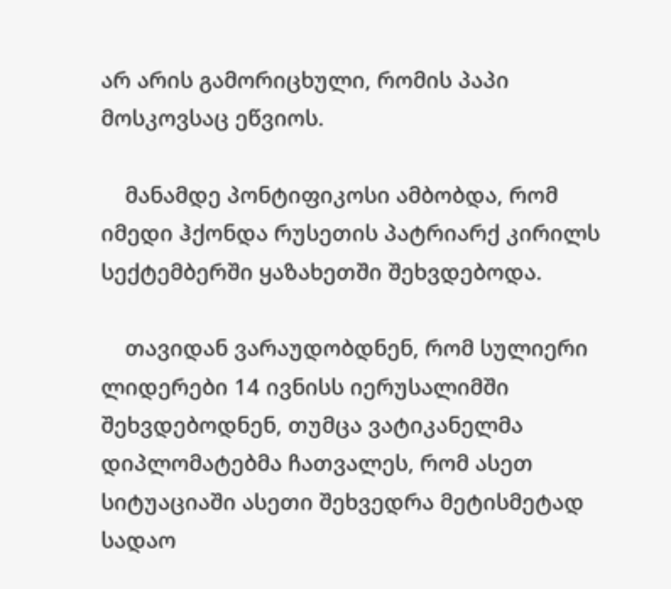არ არის გამორიცხული, რომის პაპი მოსკოვსაც ეწვიოს.

    მანამდე პონტიფიკოსი ამბობდა, რომ იმედი ჰქონდა რუსეთის პატრიარქ კირილს სექტემბერში ყაზახეთში შეხვდებოდა.

    თავიდან ვარაუდობდნენ, რომ სულიერი ლიდერები 14 ივნისს იერუსალიმში შეხვდებოდნენ, თუმცა ვატიკანელმა დიპლომატებმა ჩათვალეს, რომ ასეთ სიტუაციაში ასეთი შეხვედრა მეტისმეტად სადაო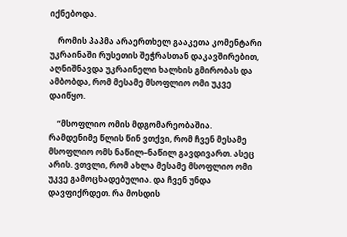იქნებოდა.

    რომის პაპმა არაერთხელ გააკეთა კომენტარი უკრაინაში რუსეთის შეჭრასთან დაკავშირებით, აღნიშნავდა უკრაინელი ხალხის გმირობას და ამბობდა, რომ მესამე მსოფლიო ომი უკვე დაიწყო.

    “მსოფლიო ომის მდგომარეობაშია. რამდენიმე წლის წინ ვთქვი, რომ ჩვენ მესამე მსოფლიო ომს ნაწილ–ნაწილ გავდივართ. ასეც არის. ვთვლი, რომ ახლა მესამე მსოფლიო ომი უკვე გამოცხადებულია. და ჩვენ უნდა დავფიქრდეთ. რა მოსდის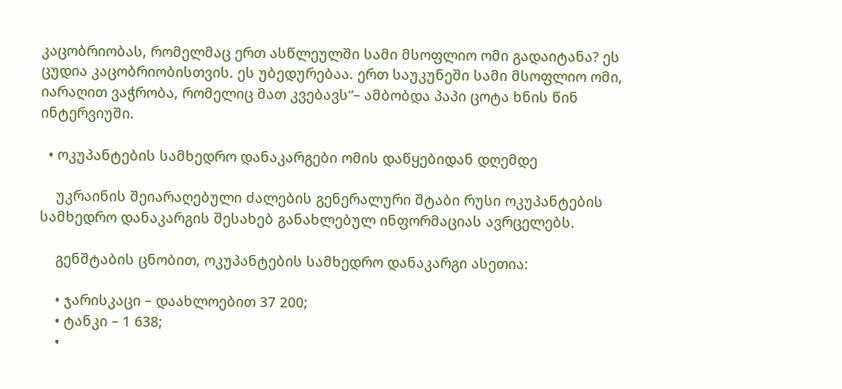კაცობრიობას, რომელმაც ერთ ასწლეულში სამი მსოფლიო ომი გადაიტანა? ეს ცუდია კაცობრიობისთვის. ეს უბედურებაა. ერთ საუკუნეში სამი მსოფლიო ომი, იარაღით ვაჭრობა, რომელიც მათ კვებავს“– ამბობდა პაპი ცოტა ხნის წინ ინტერვიუში.

  • ოკუპანტების სამხედრო დანაკარგები ომის დაწყებიდან დღემდე

    უკრაინის შეიარაღებული ძალების გენერალური შტაბი რუსი ოკუპანტების სამხედრო დანაკარგის შესახებ განახლებულ ინფორმაციას ავრცელებს.

    გენშტაბის ცნობით, ოკუპანტების სამხედრო დანაკარგი ასეთია:

    • ჯარისკაცი – დაახლოებით 37 200;
    • ტანკი – 1 638;
    •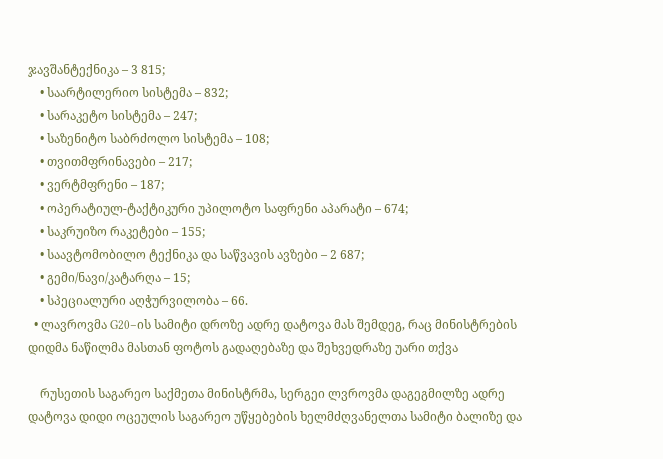ჯავშანტექნიკა – 3 815;
    • საარტილერიო სისტემა – 832;
    • სარაკეტო სისტემა – 247;
    • საზენიტო საბრძოლო სისტემა – 108;
    • თვითმფრინავები – 217;
    • ვერტმფრენი – 187;
    • ოპერატიულ-ტაქტიკური უპილოტო საფრენი აპარატი – 674;
    • საკრუიზო რაკეტები – 155;
    • საავტომობილო ტექნიკა და საწვავის ავზები – 2 687;
    • გემი/ნავი/კატარღა – 15;
    • სპეციალური აღჭურვილობა – 66.
  • ლავროვმა G20–ის სამიტი დროზე ადრე დატოვა მას შემდეგ, რაც მინისტრების დიდმა ნაწილმა მასთან ფოტოს გადაღებაზე და შეხვედრაზე უარი თქვა

    რუსეთის საგარეო საქმეთა მინისტრმა, სერგეი ლვროვმა დაგეგმილზე ადრე დატოვა დიდი ოცეულის საგარეო უწყებების ხელმძღვანელთა სამიტი ბალიზე და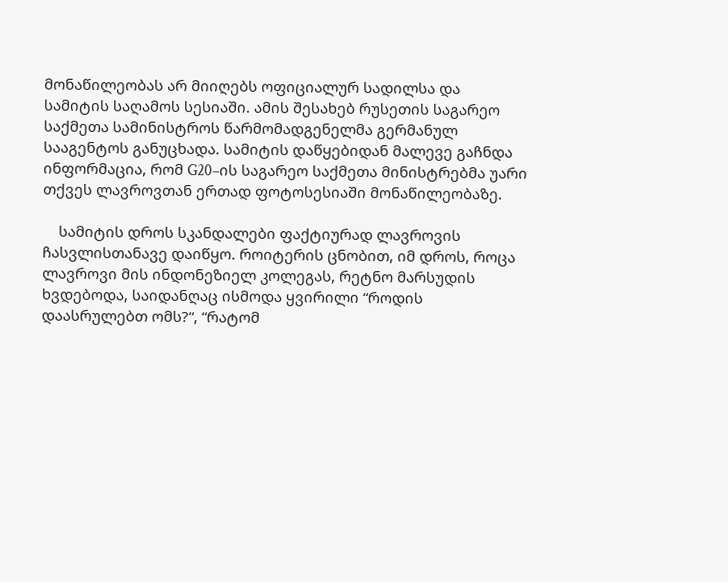მონაწილეობას არ მიიღებს ოფიციალურ სადილსა და სამიტის საღამოს სესიაში. ამის შესახებ რუსეთის საგარეო საქმეთა სამინისტროს წარმომადგენელმა გერმანულ სააგენტოს განუცხადა. სამიტის დაწყებიდან მალევე გაჩნდა ინფორმაცია, რომ G20–ის საგარეო საქმეთა მინისტრებმა უარი თქვეს ლავროვთან ერთად ფოტოსესიაში მონაწილეობაზე.

    სამიტის დროს სკანდალები ფაქტიურად ლავროვის ჩასვლისთანავე დაიწყო. როიტერის ცნობით, იმ დროს, როცა ლავროვი მის ინდონეზიელ კოლეგას, რეტნო მარსუდის ხვდებოდა, საიდანღაც ისმოდა ყვირილი “როდის დაასრულებთ ომს?“, “რატომ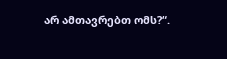არ ამთავრებთ ომს?“.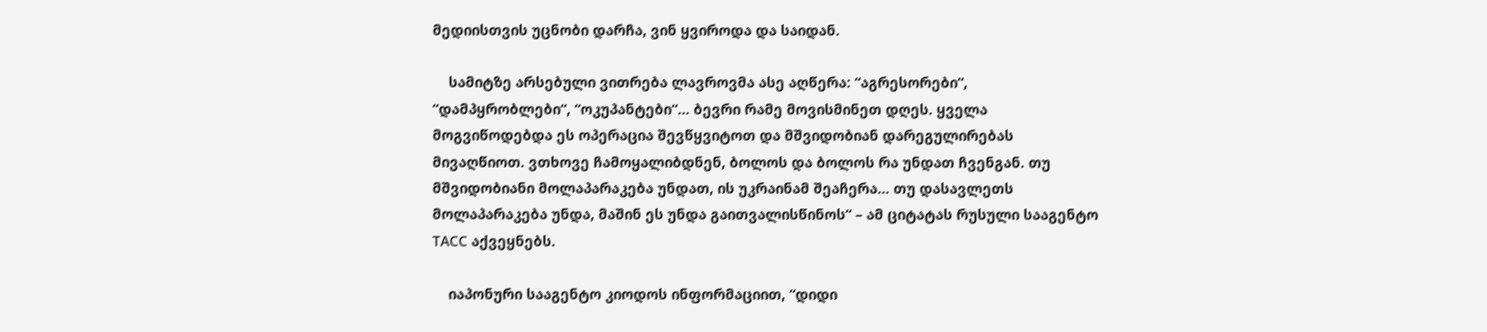მედიისთვის უცნობი დარჩა, ვინ ყვიროდა და საიდან.

    სამიტზე არსებული ვითრება ლავროვმა ასე აღწერა: “აგრესორები“, “დამპყრობლები“, “ოკუპანტები“… ბევრი რამე მოვისმინეთ დღეს. ყველა მოგვიწოდებდა ეს ოპერაცია შევწყვიტოთ და მშვიდობიან დარეგულირებას მივაღწიოთ. ვთხოვე ჩამოყალიბდნენ, ბოლოს და ბოლოს რა უნდათ ჩვენგან. თუ მშვიდობიანი მოლაპარაკება უნდათ, ის უკრაინამ შეაჩერა… თუ დასავლეთს მოლაპარაკება უნდა, მაშინ ეს უნდა გაითვალისწინოს“ – ამ ციტატას რუსული სააგენტო ТАСС აქვეყნებს.

    იაპონური სააგენტო კიოდოს ინფორმაციით, “დიდი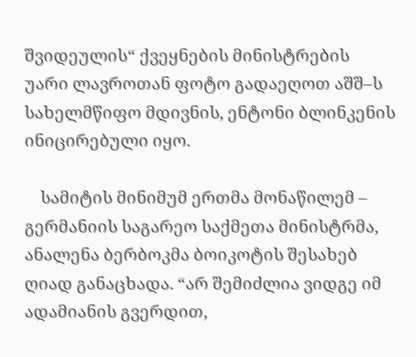შვიდეულის“ ქვეყნების მინისტრების უარი ლავროთან ფოტო გადაეღოთ აშშ–ს სახელმწიფო მდივნის, ენტონი ბლინკენის ინიცირებული იყო.

    სამიტის მინიმუმ ერთმა მონაწილემ – გერმანიის საგარეო საქმეთა მინისტრმა, ანალენა ბერბოკმა ბოიკოტის შესახებ ღიად განაცხადა. “არ შემიძლია ვიდგე იმ ადამიანის გვერდით,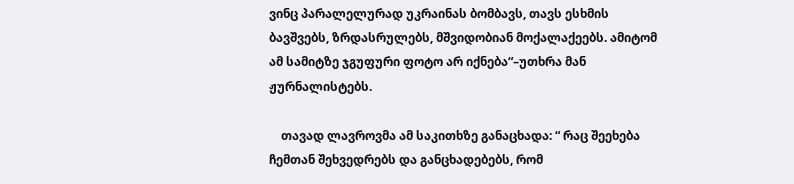ვინც პარალელურად უკრაინას ბომბავს, თავს ესხმის ბავშვებს, ზრდასრულებს, მშვიდობიან მოქალაქეებს. ამიტომ ამ სამიტზე ჯგუფური ფოტო არ იქნება“–უთხრა მან ჟურნალისტებს.

    თავად ლავროვმა ამ საკითხზე განაცხადა: “ რაც შეეხება ჩემთან შეხვედრებს და განცხადებებს, რომ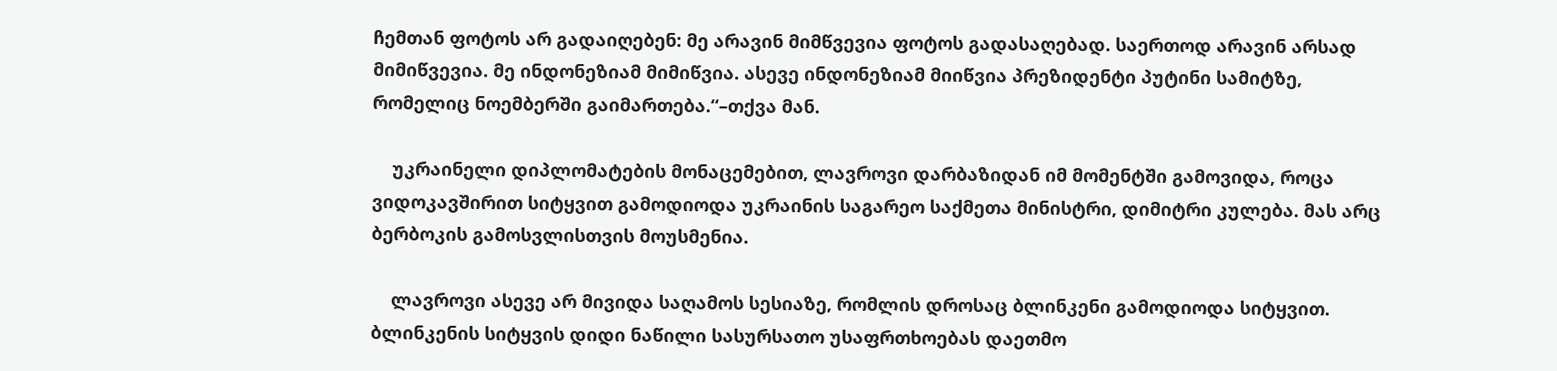ჩემთან ფოტოს არ გადაიღებენ: მე არავინ მიმწვევია ფოტოს გადასაღებად. საერთოდ არავინ არსად მიმიწვევია. მე ინდონეზიამ მიმიწვია. ასევე ინდონეზიამ მიიწვია პრეზიდენტი პუტინი სამიტზე, რომელიც ნოემბერში გაიმართება.“–თქვა მან.

    უკრაინელი დიპლომატების მონაცემებით, ლავროვი დარბაზიდან იმ მომენტში გამოვიდა, როცა ვიდოკავშირით სიტყვით გამოდიოდა უკრაინის საგარეო საქმეთა მინისტრი, დიმიტრი კულება. მას არც ბერბოკის გამოსვლისთვის მოუსმენია.

    ლავროვი ასევე არ მივიდა საღამოს სესიაზე, რომლის დროსაც ბლინკენი გამოდიოდა სიტყვით. ბლინკენის სიტყვის დიდი ნაწილი სასურსათო უსაფრთხოებას დაეთმო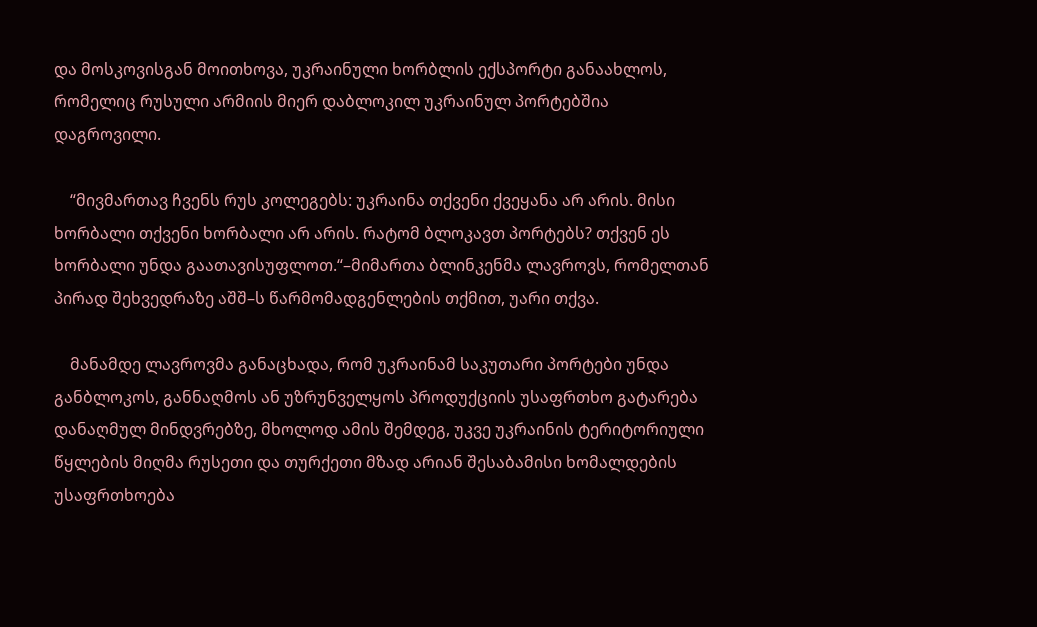და მოსკოვისგან მოითხოვა, უკრაინული ხორბლის ექსპორტი განაახლოს, რომელიც რუსული არმიის მიერ დაბლოკილ უკრაინულ პორტებშია დაგროვილი.

    “მივმართავ ჩვენს რუს კოლეგებს: უკრაინა თქვენი ქვეყანა არ არის. მისი ხორბალი თქვენი ხორბალი არ არის. რატომ ბლოკავთ პორტებს? თქვენ ეს ხორბალი უნდა გაათავისუფლოთ.“–მიმართა ბლინკენმა ლავროვს, რომელთან პირად შეხვედრაზე აშშ–ს წარმომადგენლების თქმით, უარი თქვა.

    მანამდე ლავროვმა განაცხადა, რომ უკრაინამ საკუთარი პორტები უნდა განბლოკოს, განნაღმოს ან უზრუნველყოს პროდუქციის უსაფრთხო გატარება დანაღმულ მინდვრებზე, მხოლოდ ამის შემდეგ, უკვე უკრაინის ტერიტორიული წყლების მიღმა რუსეთი და თურქეთი მზად არიან შესაბამისი ხომალდების უსაფრთხოება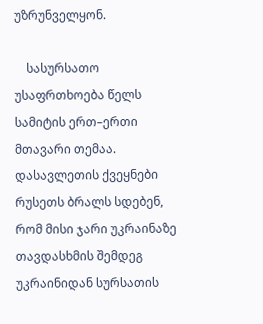უზრუნველყონ.

    სასურსათო უსაფრთხოება წელს სამიტის ერთ–ერთი მთავარი თემაა. დასავლეთის ქვეყნები რუსეთს ბრალს სდებენ, რომ მისი ჯარი უკრაინაზე თავდასხმის შემდეგ უკრაინიდან სურსათის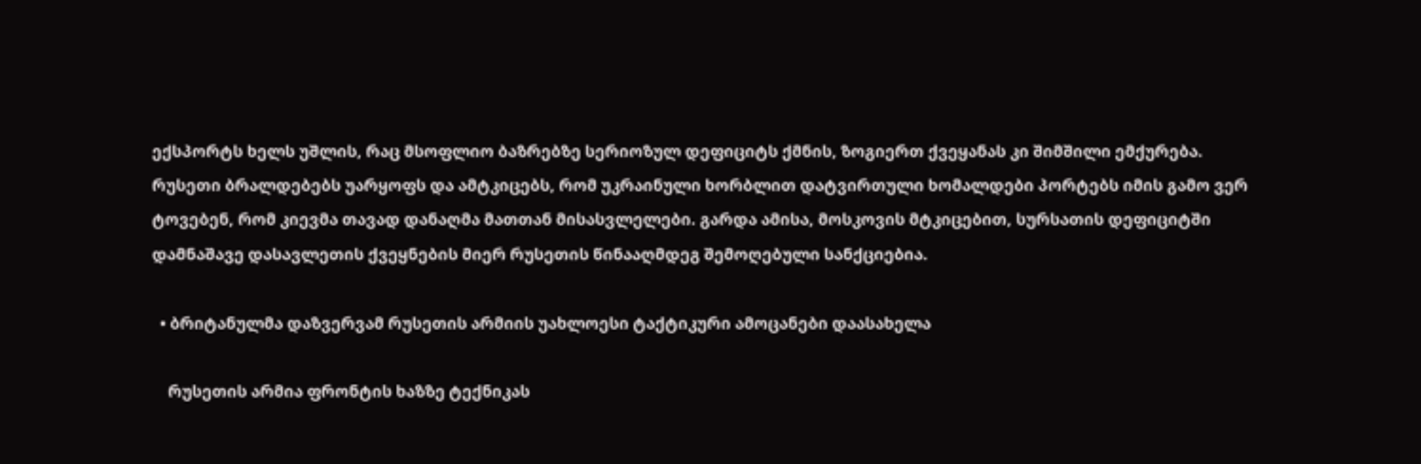ექსპორტს ხელს უშლის, რაც მსოფლიო ბაზრებზე სერიოზულ დეფიციტს ქმნის, ზოგიერთ ქვეყანას კი შიმშილი ემქურება. რუსეთი ბრალდებებს უარყოფს და ამტკიცებს, რომ უკრაინული ხორბლით დატვირთული ხომალდები პორტებს იმის გამო ვერ ტოვებენ, რომ კიევმა თავად დანაღმა მათთან მისასვლელები. გარდა ამისა, მოსკოვის მტკიცებით, სურსათის დეფიციტში დამნაშავე დასავლეთის ქვეყნების მიერ რუსეთის წინააღმდეგ შემოღებული სანქციებია.

  • ბრიტანულმა დაზვერვამ რუსეთის არმიის უახლოესი ტაქტიკური ამოცანები დაასახელა

    რუსეთის არმია ფრონტის ხაზზე ტექნიკას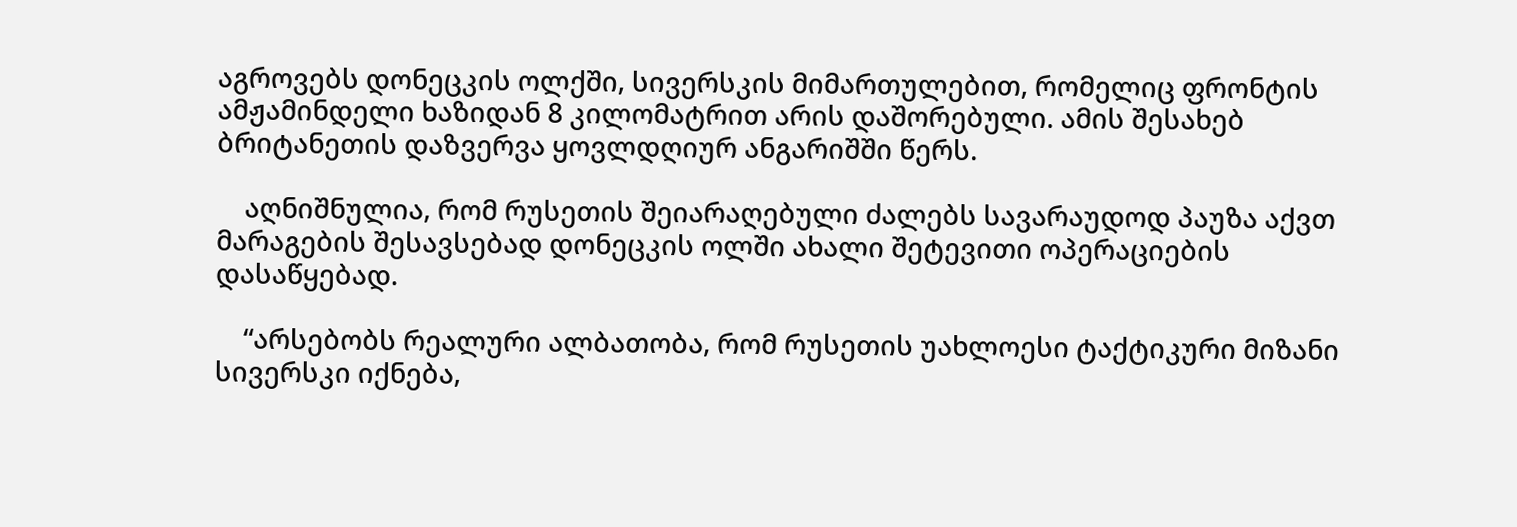აგროვებს დონეცკის ოლქში, სივერსკის მიმართულებით, რომელიც ფრონტის ამჟამინდელი ხაზიდან 8 კილომატრით არის დაშორებული. ამის შესახებ ბრიტანეთის დაზვერვა ყოვლდღიურ ანგარიშში წერს.

    აღნიშნულია, რომ რუსეთის შეიარაღებული ძალებს სავარაუდოდ პაუზა აქვთ მარაგების შესავსებად დონეცკის ოლში ახალი შეტევითი ოპერაციების დასაწყებად.

    “არსებობს რეალური ალბათობა, რომ რუსეთის უახლოესი ტაქტიკური მიზანი სივერსკი იქნება,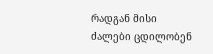რადგან მისი ძალები ცდილობენ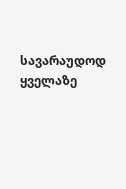სავარაუდოდ ყველაზე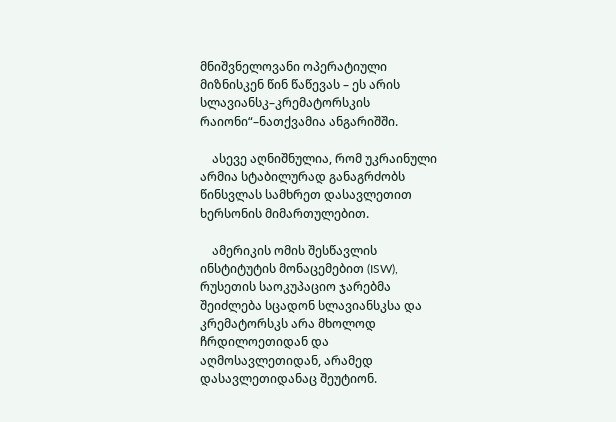მნიშვნელოვანი ოპერატიული მიზნისკენ წინ წაწევას – ეს არის სლავიანსკ–კრემატორსკის რაიონი“–ნათქვამია ანგარიშში.

    ასევე აღნიშნულია, რომ უკრაინული არმია სტაბილურად განაგრძობს წინსვლას სამხრეთ დასავლეთით ხერსონის მიმართულებით.

    ამერიკის ომის შესწავლის ინსტიტუტის მონაცემებით (ISW), რუსეთის საოკუპაციო ჯარებმა შეიძლება სცადონ სლავიანსკსა და კრემატორსკს არა მხოლოდ ჩრდილოეთიდან და აღმოსავლეთიდან, არამედ დასავლეთიდანაც შეუტიონ.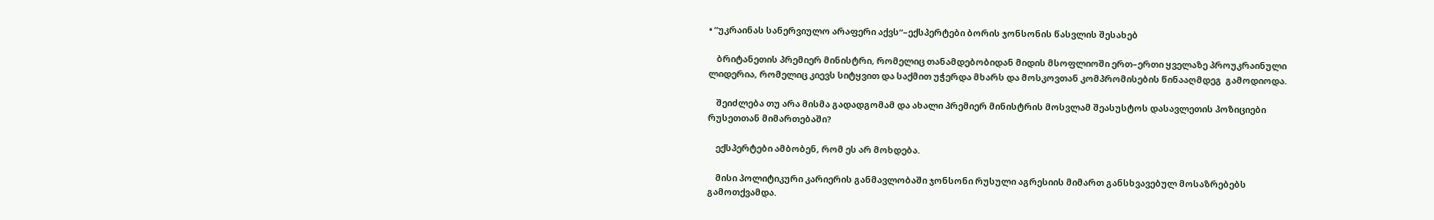• “უკრაინას სანერვიულო არაფერი აქვს“–ექსპერტები ბორის ჯონსონის წასვლის შესახებ

    ბრიტანეთის პრემიერ მინისტრი, რომელიც თანამდებობიდან მიდის მსოფლიოში ერთ–ერთი ყველაზე პროუკრაინული ლიდერია, რომელიც კიევს სიტყვით და საქმით უჭერდა მხარს და მოსკოვთან კომპრომისების წინააღმდეგ  გამოდიოდა.

    შეიძლება თუ არა მისმა გადადგომამ და ახალი პრემიერ მინისტრის მოსვლამ შეასუსტოს დასავლეთის პოზიციები რუსეთთან მიმართებაში?

    ექსპერტები ამბობენ, რომ ეს არ მოხდება.

    მისი პოლიტიკური კარიერის განმავლობაში ჯონსონი რუსული აგრესიის მიმართ განსხვავებულ მოსაზრებებს გამოთქვამდა.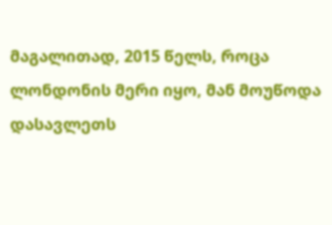მაგალითად, 2015 წელს, როცა ლონდონის მერი იყო, მან მოუწოდა დასავლეთს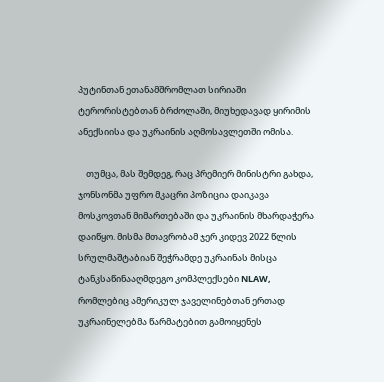პუტინთან ეთანამშრომლათ სირიაში ტერორისტებთან ბრძოლაში, მიუხედავად ყირიმის ანექსიისა და უკრაინის აღმოსავლეთში ომისა.

    თუმცა, მას შემდეგ, რაც პრემიერ მინისტრი გახდა, ჯონსონმა უფრო მკაცრი პოზიცია დაიკავა მოსკოვთან მიმართებაში და უკრაინის მხარდაჭერა დაიწყო. მისმა მთავრობამ ჯერ კიდევ 2022 წლის სრულმაშტაბიან შეჭრამდე უკრაინას მისცა ტანკსაწინააღმდეგო კომპლექსები NLAW, რომლებიც ამერიკულ ჯაველინებთან ერთად უკრაინელებმა წარმატებით გამოიყენეს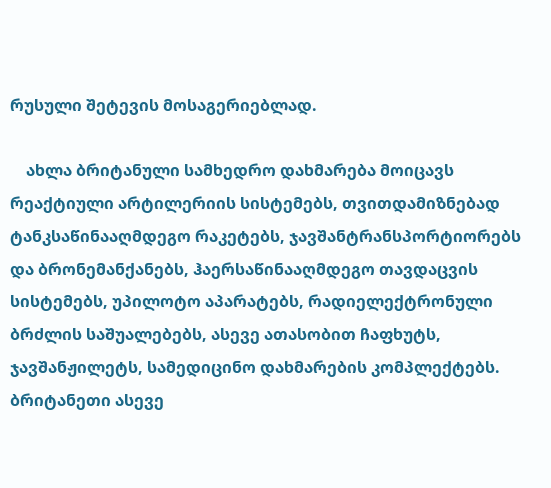რუსული შეტევის მოსაგერიებლად.

    ახლა ბრიტანული სამხედრო დახმარება მოიცავს რეაქტიული არტილერიის სისტემებს, თვითდამიზნებად ტანკსაწინააღმდეგო რაკეტებს, ჯავშანტრანსპორტიორებს და ბრონემანქანებს, ჰაერსაწინააღმდეგო თავდაცვის სისტემებს, უპილოტო აპარატებს, რადიელექტრონული ბრძლის საშუალებებს, ასევე ათასობით ჩაფხუტს, ჯავშანჟილეტს, სამედიცინო დახმარების კომპლექტებს. ბრიტანეთი ასევე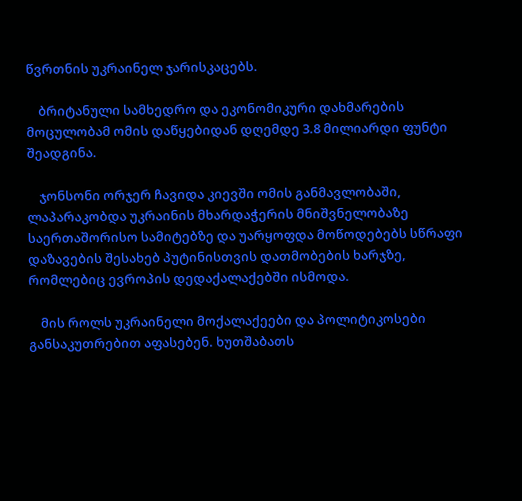წვრთნის უკრაინელ ჯარისკაცებს.

    ბრიტანული სამხედრო და ეკონომიკური დახმარების მოცულობამ ომის დაწყებიდან დღემდე 3.8 მილიარდი ფუნტი შეადგინა.

    ჯონსონი ორჯერ ჩავიდა კიევში ომის განმავლობაში, ლაპარაკობდა უკრაინის მხარდაჭერის მნიშვნელობაზე საერთაშორისო სამიტებზე და უარყოფდა მოწოდებებს სწრაფი დაზავების შესახებ პუტინისთვის დათმობების ხარჯზე, რომლებიც ევროპის დედაქალაქებში ისმოდა.

    მის როლს უკრაინელი მოქალაქეები და პოლიტიკოსები განსაკუთრებით აფასებენ. ხუთშაბათს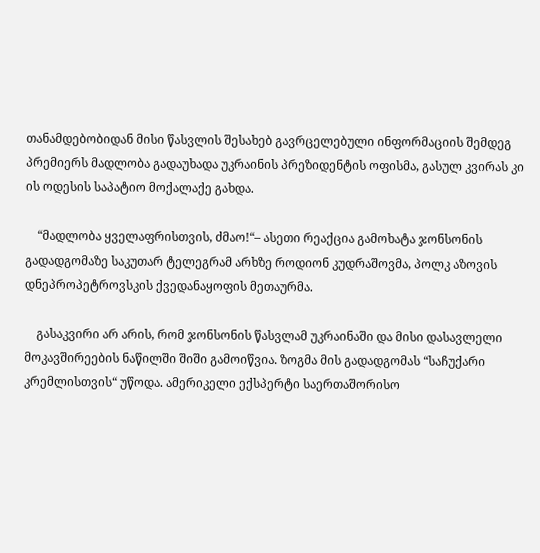თანამდებობიდან მისი წასვლის შესახებ გავრცელებული ინფორმაციის შემდეგ პრემიერს მადლობა გადაუხადა უკრაინის პრეზიდენტის ოფისმა, გასულ კვირას კი ის ოდესის საპატიო მოქალაქე გახდა.

    “მადლობა ყველაფრისთვის, ძმაო!“– ასეთი რეაქცია გამოხატა ჯონსონის გადადგომაზე საკუთარ ტელეგრამ არხზე როდიონ კუდრაშოვმა, პოლკ აზოვის დნეპროპეტროვსკის ქვედანაყოფის მეთაურმა.

    გასაკვირი არ არის, რომ ჯონსონის წასვლამ უკრაინაში და მისი დასავლელი მოკავშირეების ნაწილში შიში გამოიწვია. ზოგმა მის გადადგომას “საჩუქარი კრემლისთვის“ უწოდა. ამერიკელი ექსპერტი საერთაშორისო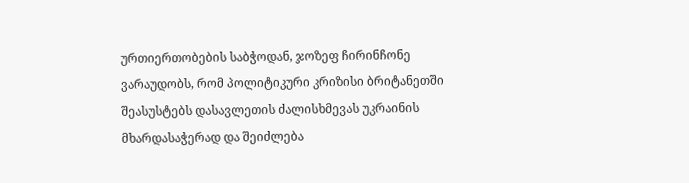ურთიერთობების საბჭოდან, ჯოზეფ ჩირინჩონე ვარაუდობს, რომ პოლიტიკური კრიზისი ბრიტანეთში შეასუსტებს დასავლეთის ძალისხმევას უკრაინის მხარდასაჭერად და შეიძლება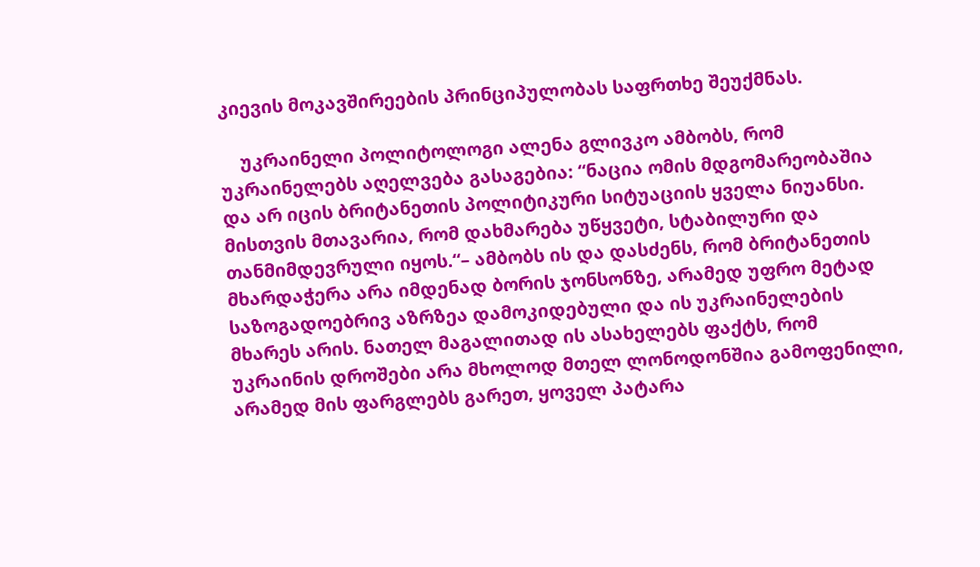კიევის მოკავშირეების პრინციპულობას საფრთხე შეუქმნას.

    უკრაინელი პოლიტოლოგი ალენა გლივკო ამბობს, რომ უკრაინელებს აღელვება გასაგებია: “ნაცია ომის მდგომარეობაშია და არ იცის ბრიტანეთის პოლიტიკური სიტუაციის ყველა ნიუანსი. მისთვის მთავარია, რომ დახმარება უწყვეტი, სტაბილური და თანმიმდევრული იყოს.“– ამბობს ის და დასძენს, რომ ბრიტანეთის მხარდაჭერა არა იმდენად ბორის ჯონსონზე, არამედ უფრო მეტად საზოგადოებრივ აზრზეა დამოკიდებული და ის უკრაინელების მხარეს არის. ნათელ მაგალითად ის ასახელებს ფაქტს, რომ უკრაინის დროშები არა მხოლოდ მთელ ლონოდონშია გამოფენილი, არამედ მის ფარგლებს გარეთ, ყოველ პატარა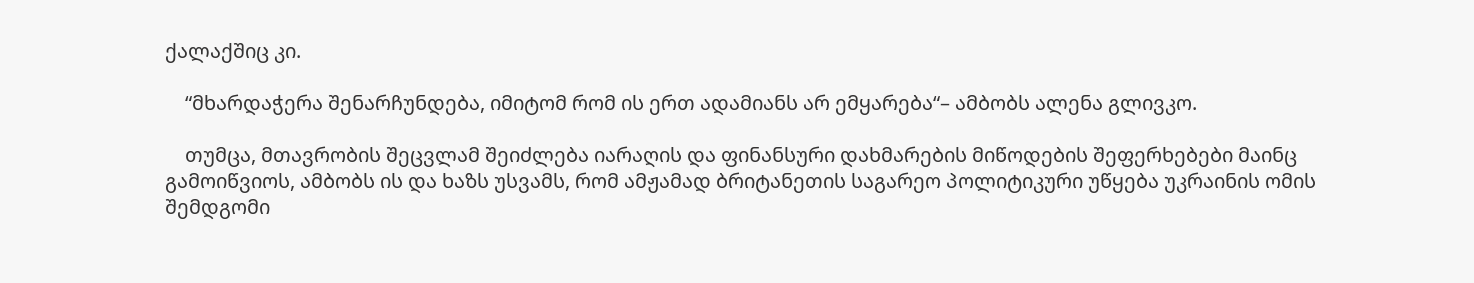ქალაქშიც კი.

    “მხარდაჭერა შენარჩუნდება, იმიტომ რომ ის ერთ ადამიანს არ ემყარება“– ამბობს ალენა გლივკო.

    თუმცა, მთავრობის შეცვლამ შეიძლება იარაღის და ფინანსური დახმარების მიწოდების შეფერხებები მაინც გამოიწვიოს, ამბობს ის და ხაზს უსვამს, რომ ამჟამად ბრიტანეთის საგარეო პოლიტიკური უწყება უკრაინის ომის შემდგომი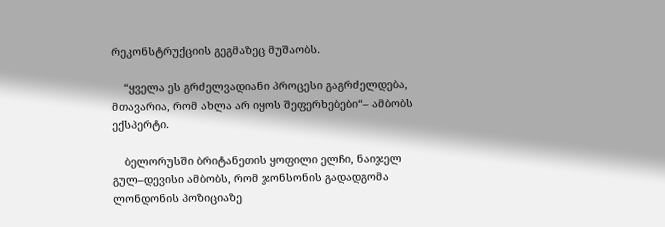რეკონსტრუქციის გეგმაზეც მუშაობს.

    “ყველა ეს გრძელვადიანი პროცესი გაგრძელდება, მთავარია, რომ ახლა არ იყოს შეფერხებები“– ამბობს ექსპერტი.

    ბელორუსში ბრიტანეთის ყოფილი ელჩი, ნაიჯელ გულ–დევისი ამბობს, რომ ჯონსონის გადადგომა ლონდონის პოზიციაზე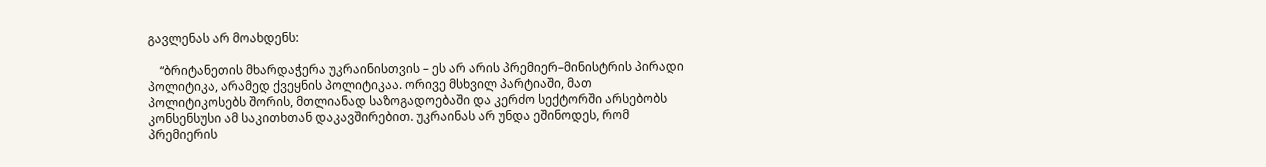გავლენას არ მოახდენს:

    “ბრიტანეთის მხარდაჭერა უკრაინისთვის – ეს არ არის პრემიერ–მინისტრის პირადი პოლიტიკა, არამედ ქვეყნის პოლიტიკაა. ორივე მსხვილ პარტიაში, მათ პოლიტიკოსებს შორის, მთლიანად საზოგადოებაში და კერძო სექტორში არსებობს კონსენსუსი ამ საკითხთან დაკავშირებით. უკრაინას არ უნდა ეშინოდეს, რომ პრემიერის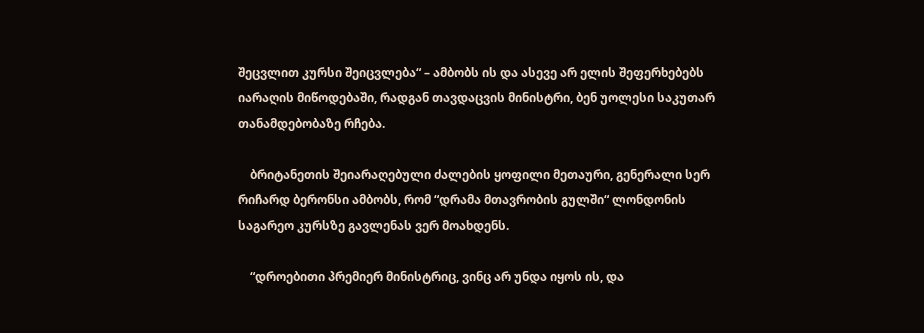შეცვლით კურსი შეიცვლება“ – ამბობს ის და ასევე არ ელის შეფერხებებს იარაღის მიწოდებაში, რადგან თავდაცვის მინისტრი, ბენ უოლესი საკუთარ თანამდებობაზე რჩება.

    ბრიტანეთის შეიარაღებული ძალების ყოფილი მეთაური, გენერალი სერ რიჩარდ ბერონსი ამბობს, რომ “დრამა მთავრობის გულში“ ლონდონის საგარეო კურსზე გავლენას ვერ მოახდენს.

    “დროებითი პრემიერ მინისტრიც, ვინც არ უნდა იყოს ის, და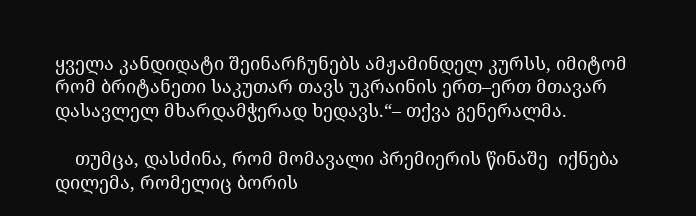ყველა კანდიდატი შეინარჩუნებს ამჟამინდელ კურსს, იმიტომ რომ ბრიტანეთი საკუთარ თავს უკრაინის ერთ–ერთ მთავარ დასავლელ მხარდამჭერად ხედავს.“– თქვა გენერალმა.

    თუმცა, დასძინა, რომ მომავალი პრემიერის წინაშე  იქნება დილემა, რომელიც ბორის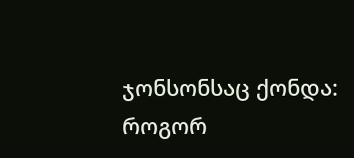ჯონსონსაც ქონდა: როგორ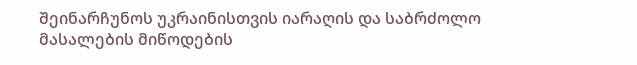შეინარჩუნოს უკრაინისთვის იარაღის და საბრძოლო მასალების მიწოდების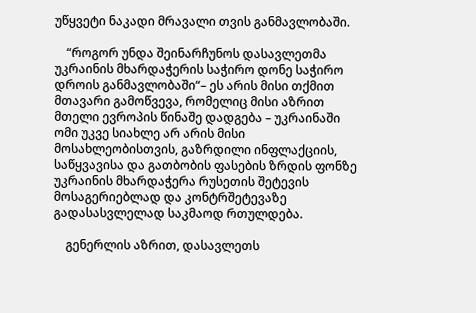უწყვეტი ნაკადი მრავალი თვის განმავლობაში.

    “როგორ უნდა შეინარჩუნოს დასავლეთმა უკრაინის მხარდაჭერის საჭირო დონე საჭირო დროის განმავლობაში“– ეს არის მისი თქმით მთავარი გამოწვევა, რომელიც მისი აზრით მთელი ევროპის წინაშე დადგება – უკრაინაში ომი უკვე სიახლე არ არის მისი მოსახლეობისთვის, გაზრდილი ინფლაქციის, საწყვავისა და გათბობის ფასების ზრდის ფონზე უკრაინის მხარდაჭერა რუსეთის შეტევის მოსაგერიებლად და კონტრშეტევაზე გადასასვლელად საკმაოდ რთულდება.

    გენერლის აზრით, დასავლეთს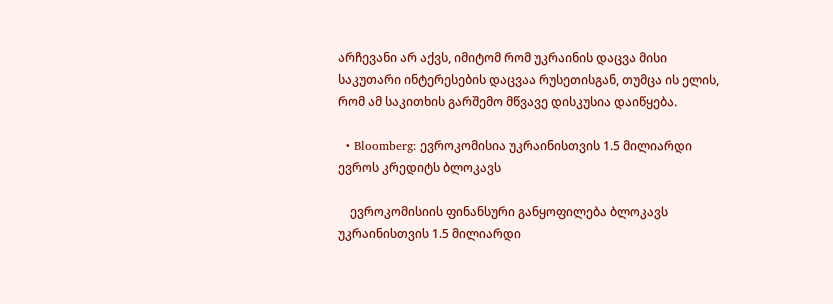არჩევანი არ აქვს, იმიტომ რომ უკრაინის დაცვა მისი საკუთარი ინტერესების დაცვაა რუსეთისგან, თუმცა ის ელის, რომ ამ საკითხის გარშემო მწვავე დისკუსია დაიწყება.

  • Bloomberg: ევროკომისია უკრაინისთვის 1.5 მილიარდი ევროს კრედიტს ბლოკავს

    ევროკომისიის ფინანსური განყოფილება ბლოკავს უკრაინისთვის 1.5 მილიარდი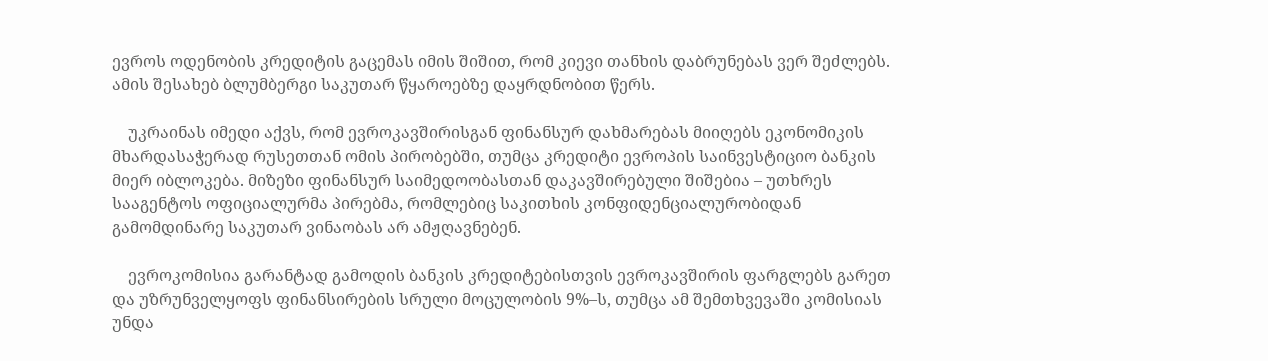ევროს ოდენობის კრედიტის გაცემას იმის შიშით, რომ კიევი თანხის დაბრუნებას ვერ შეძლებს. ამის შესახებ ბლუმბერგი საკუთარ წყაროებზე დაყრდნობით წერს.

    უკრაინას იმედი აქვს, რომ ევროკავშირისგან ფინანსურ დახმარებას მიიღებს ეკონომიკის მხარდასაჭერად რუსეთთან ომის პირობებში, თუმცა კრედიტი ევროპის საინვესტიციო ბანკის მიერ იბლოკება. მიზეზი ფინანსურ საიმედოობასთან დაკავშირებული შიშებია – უთხრეს სააგენტოს ოფიციალურმა პირებმა, რომლებიც საკითხის კონფიდენციალურობიდან გამომდინარე საკუთარ ვინაობას არ ამჟღავნებენ.

    ევროკომისია გარანტად გამოდის ბანკის კრედიტებისთვის ევროკავშირის ფარგლებს გარეთ და უზრუნველყოფს ფინანსირების სრული მოცულობის 9%–ს, თუმცა ამ შემთხვევაში კომისიას უნდა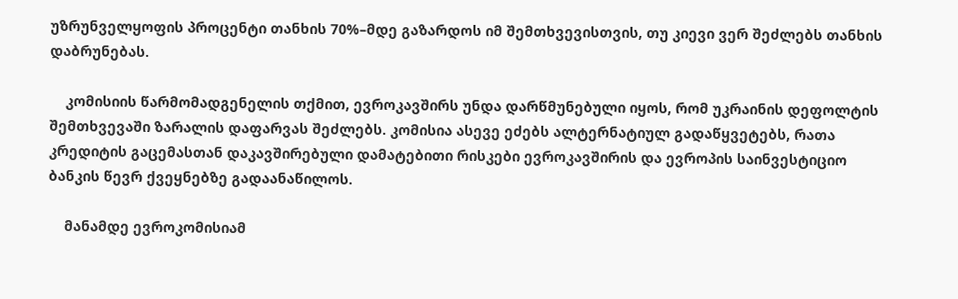უზრუნველყოფის პროცენტი თანხის 70%–მდე გაზარდოს იმ შემთხვევისთვის, თუ კიევი ვერ შეძლებს თანხის დაბრუნებას.

    კომისიის წარმომადგენელის თქმით, ევროკავშირს უნდა დარწმუნებული იყოს, რომ უკრაინის დეფოლტის შემთხვევაში ზარალის დაფარვას შეძლებს. კომისია ასევე ეძებს ალტერნატიულ გადაწყვეტებს, რათა კრედიტის გაცემასთან დაკავშირებული დამატებითი რისკები ევროკავშირის და ევროპის საინვესტიციო ბანკის წევრ ქვეყნებზე გადაანაწილოს.

    მანამდე ევროკომისიამ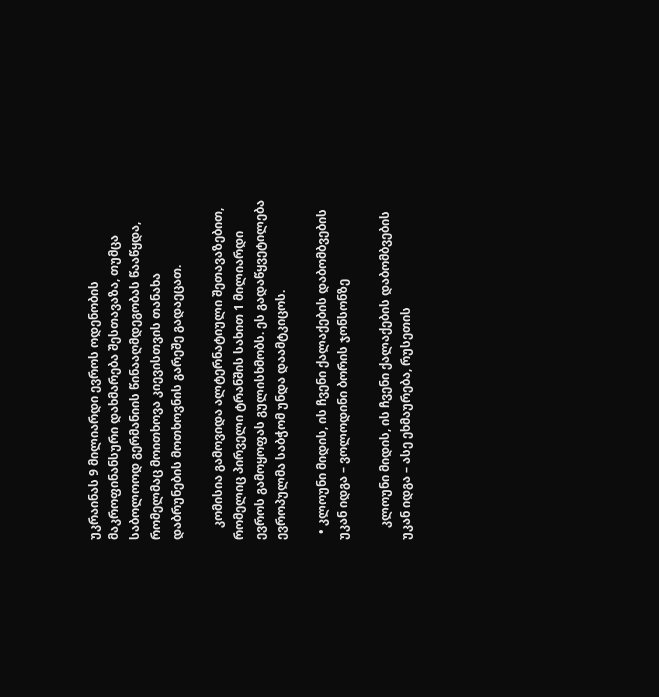უკრაინას 9 მილიარდი ევროს ოდენობის მაკროფინანსური დახმარება შესთავაზა, თუმცა საბოლოოდ გერმანიის წინააღმდეგობას წააწყდა, რომელმაც მოითხოვა კიევისთვის თანახა დაბრუნების მოთხოვნის გარეშე გადაეცათ.

    კომისია გამოვიდა ალტერნატიული შეთავაზებით, რომელიც პირველი ტრანშის სახით 1 მილიარდი ევროს გამოყოფას გულისხმობს. ეს გადაწყვეტილება ევროპულმა საბჭომ უნდა დაამტკიცოს.

  • კლოუნი მიდის, ის ჩვენი ქალაქების დაბომბვების უკან იდგა – ვოლოდინი ბორის ჯონსონზე

    კლოუნი მიდის, ის ჩვენი ქალაქების დაბომბვების უკან იდგა – ასე ეხმაურება, რუსეთის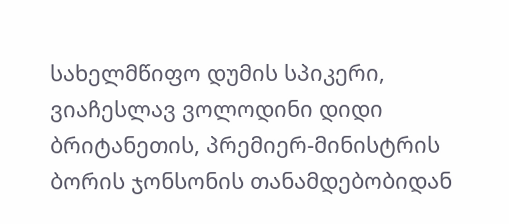სახელმწიფო დუმის სპიკერი, ვიაჩესლავ ვოლოდინი დიდი ბრიტანეთის, პრემიერ-მინისტრის ბორის ჯონსონის თანამდებობიდან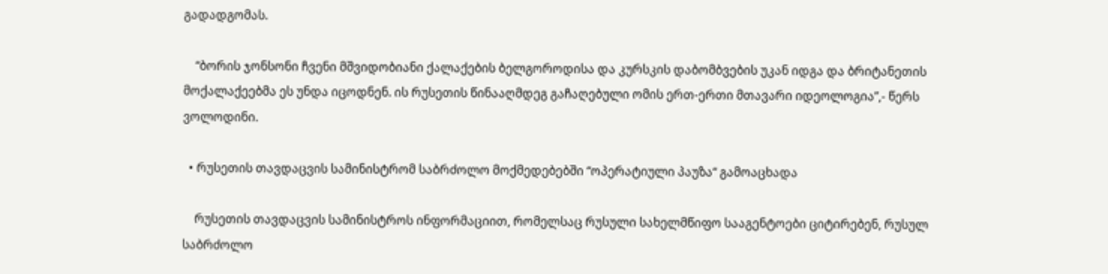გადადგომას.

    “ბორის ჯონსონი ჩვენი მშვიდობიანი ქალაქების ბელგოროდისა და კურსკის დაბომბვების უკან იდგა და ბრიტანეთის მოქალაქეებმა ეს უნდა იცოდნენ. ის რუსეთის წინააღმდეგ გაჩაღებული ომის ერთ-ერთი მთავარი იდეოლოგია”,- წერს ვოლოდინი.

  • რუსეთის თავდაცვის სამინისტრომ საბრძოლო მოქმედებებში “ოპერატიული პაუზა“ გამოაცხადა

    რუსეთის თავდაცვის სამინისტროს ინფორმაციით, რომელსაც რუსული სახელმწიფო სააგენტოები ციტირებენ, რუსულ საბრძოლო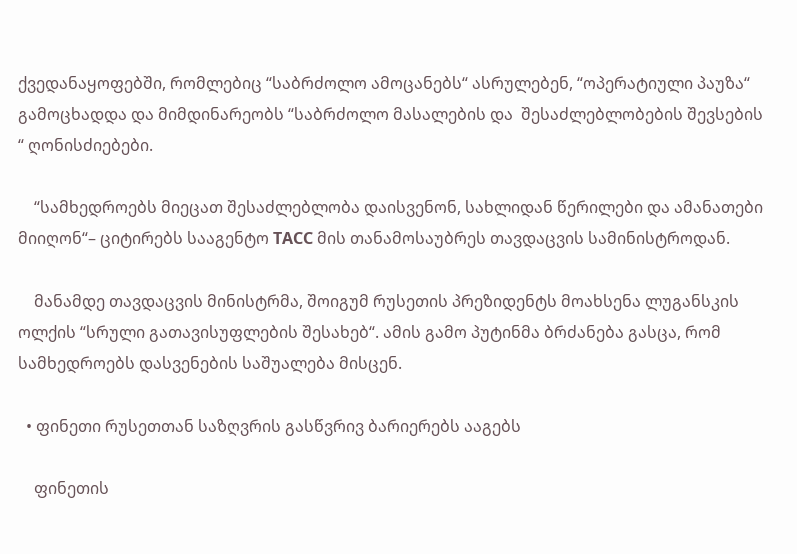ქვედანაყოფებში, რომლებიც “საბრძოლო ამოცანებს“ ასრულებენ, “ოპერატიული პაუზა“ გამოცხადდა და მიმდინარეობს “საბრძოლო მასალების და  შესაძლებლობების შევსების “ ღონისძიებები.

    “სამხედროებს მიეცათ შესაძლებლობა დაისვენონ, სახლიდან წერილები და ამანათები მიიღონ“– ციტირებს სააგენტო ТАСС მის თანამოსაუბრეს თავდაცვის სამინისტროდან.

    მანამდე თავდაცვის მინისტრმა, შოიგუმ რუსეთის პრეზიდენტს მოახსენა ლუგანსკის ოლქის “სრული გათავისუფლების შესახებ“. ამის გამო პუტინმა ბრძანება გასცა, რომ სამხედროებს დასვენების საშუალება მისცენ.

  • ფინეთი რუსეთთან საზღვრის გასწვრივ ბარიერებს ააგებს

    ფინეთის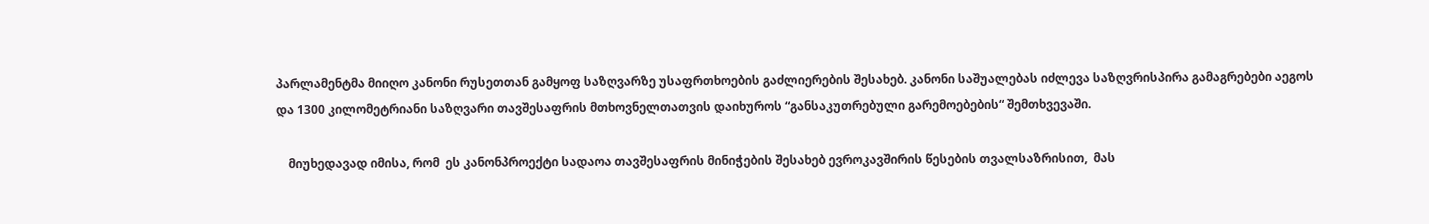პარლამენტმა მიიღო კანონი რუსეთთან გამყოფ საზღვარზე უსაფრთხოების გაძლიერების შესახებ. კანონი საშუალებას იძლევა საზღვრისპირა გამაგრებები აეგოს და 1300 კილომეტრიანი საზღვარი თავშესაფრის მთხოვნელთათვის დაიხუროს “განსაკუთრებული გარემოებების“ შემთხვევაში.

    მიუხედავად იმისა, რომ  ეს კანონპროექტი სადაოა თავშესაფრის მინიჭების შესახებ ევროკავშირის წესების თვალსაზრისით,  მას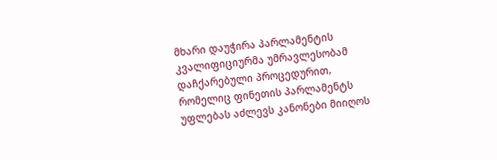მხარი დაუჭირა პარლამენტის კვალიფიციურმა უმრავლესობამ დაჩქარებული პროცედურით, რომელიც ფინეთის პარლამენტს უფლებას აძლევს კანონები მიიღოს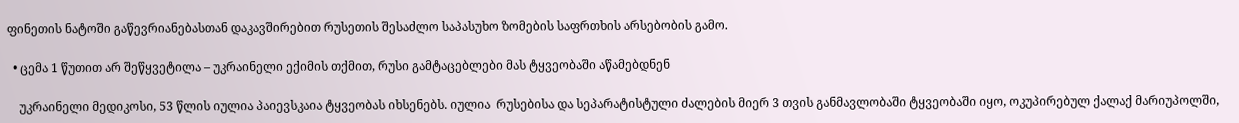ფინეთის ნატოში გაწევრიანებასთან დაკავშირებით რუსეთის შესაძლო საპასუხო ზომების საფრთხის არსებობის გამო.

  • ცემა 1 წუთით არ შეწყვეტილა – უკრაინელი ექიმის თქმით, რუსი გამტაცებლები მას ტყვეობაში აწამებდნენ

    უკრაინელი მედიკოსი, 53 წლის იულია პაიევსკაია ტყვეობას იხსენებს. იულია  რუსებისა და სეპარატისტული ძალების მიერ 3 თვის განმავლობაში ტყვეობაში იყო, ოკუპირებულ ქალაქ მარიუპოლში,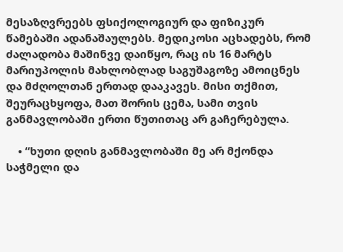მესაზღვრეებს ფსიქოლოგიურ და ფიზიკურ წამებაში ადანაშაულებს. მედიკოსი აცხადებს, რომ ძალადობა მაშინვე დაიწყო, რაც ის 16 მარტს მარიუპოლის მახლობლად საგუშაგოზე ამოიცნეს და მძღოლთან ერთად დააკავეს. მისი თქმით, შეურაცხყოფა, მათ შორის ცემა, სამი თვის განმავლობაში ერთი წუთითაც არ გაჩერებულა.

    • “ხუთი დღის განმავლობაში მე არ მქონდა საჭმელი და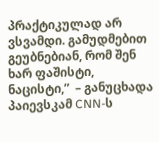პრაქტიკულად არ ვსვამდი. გამუდმებით გეუბნებიან, რომ შენ ხარ ფაშისტი, ნაცისტი,”  – განუცხადა პაიევსკამ CNN-ს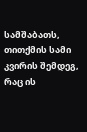სამშაბათს, თითქმის სამი კვირის შემდეგ, რაც ის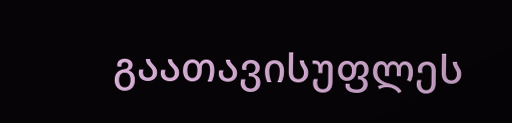გაათავისუფლეს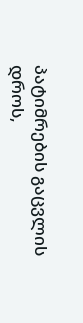პატიმრების გაცვლის დროს,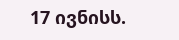17 ივნისს.